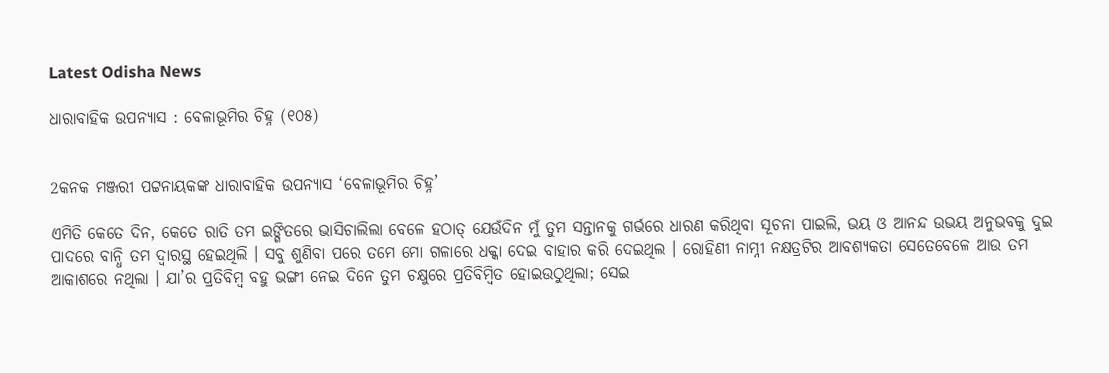Latest Odisha News

ଧାରାବାହିକ ଉପନ୍ୟାସ : ବେଳାଭୂମିର ଚିହ୍ନ (୧୦୫)


2କନକ ମଞ୍ଜରୀ ପଟ୍ଟନାୟକଙ୍କ ଧାରାବାହିକ ଉପନ୍ୟାସ ‘ବେଳାଭୂମିର ଚିହ୍ନ’

ଏମିତି କେତେ ଦିନ, କେତେ ରାତି ତମ ଇଙ୍ଗିତରେ ଭାସିଚାଲିଲା ବେଳେ ହଠାତ୍‌ ଯେଉଁଦିନ ମୁଁ ତୁମ ସନ୍ତାନକୁ ଗର୍ଭରେ ଧାରଣ କରିଥିବା ସୂଚନା ପାଇଲି, ଭୟ ଓ ଆନନ୍ଦ ଉଭୟ ଅନୁଭବକୁ ଦୁଇ ପାଦରେ ବାନ୍ଧି ତମ ଦ୍ୱାରସ୍ଥ ହେଇଥିଲି । ସବୁ ଶୁଣିବା ପରେ ତମେ ମୋ ଗଳାରେ ଧକ୍କା ଦେଇ ବାହାର କରି ଦେଇଥିଲ । ରୋହିଣୀ ନାମ୍ନୀ ନକ୍ଷତ୍ରଟିର ଆବଶ୍ୟକତା ସେତେବେଳେ ଆଉ ତମ ଆକାଶରେ ନଥିଲା । ଯା’ର ପ୍ରତିବିମ୍ବ ବହୁ ଭଙ୍ଗୀ ନେଇ ଦିନେ ତୁମ ଚକ୍ଷୁରେ ପ୍ରତିବିମ୍ବିତ ହୋଇଉଠୁଥିଲା; ସେଇ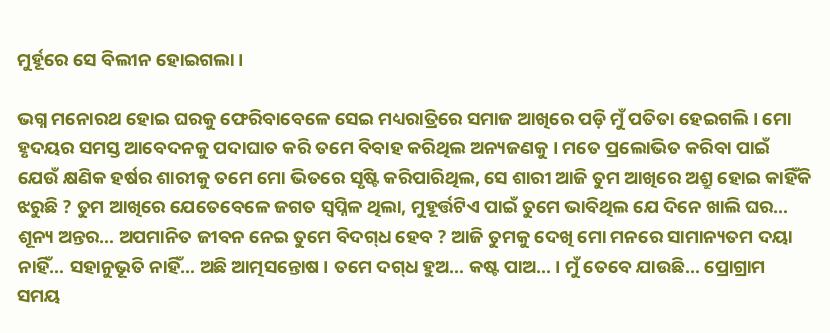ମୁର୍ହୂରେ ସେ ବିଲୀନ ହୋଇଗଲା ।

ଭଗ୍ନ ମନୋରଥ ହୋଇ ଘରକୁ ଫେରିବାବେଳେ ସେଇ ମଧ୍ୟରାତ୍ରିରେ ସମାଜ ଆଖିରେ ପଡ଼ି ମୁଁ ପତିତା ହେଇଗଲି । ମୋ ହୃଦୟର ସମସ୍ତ ଆବେଦନକୁ ପଦାଘାତ କରି ତମେ ବିବାହ କରିଥିଲ ଅନ୍ୟଜଣକୁ । ମତେ ପ୍ରଲୋଭିତ କରିବା ପାଇଁ ଯେଉଁ କ୍ଷଣିକ ହର୍ଷର ଶାରୀକୁ ତମେ ମୋ ଭିତରେ ସୃଷ୍ଟି କରିପାରିଥିଲ, ସେ ଶାରୀ ଆଜି ତୁମ ଆଖିରେ ଅଶ୍ରୁ ହୋଇ କାହିଁକି ଝରୁଛି ? ତୁମ ଆଖିରେ ଯେତେବେଳେ ଜଗତ ସ୍ୱପ୍ନିଳ ଥିଲା, ମୁହୂର୍ତ୍ତଟିଏ ପାଇଁ ତୁମେ ଭାବିଥିଲ ଯେ ଦିନେ ଖାଲି ଘର… ଶୂନ୍ୟ ଅନ୍ତର… ଅପମାନିତ ଜୀବନ ନେଇ ତୁମେ ବିଦଗ୍‌ଧ ହେବ ? ଆଜି ତୁମକୁ ଦେଖି ମୋ ମନରେ ସାମାନ୍ୟତମ ଦୟା ନାହିଁ… ସହାନୁଭୂତି ନାହିଁ… ଅଛି ଆତ୍ମସନ୍ତୋଷ । ତମେ ଦଗ୍‌ଧ ହୁଅ… କଷ୍ଟ ପାଅ… । ମୁଁ ତେବେ ଯାଉଛି… ପ୍ରୋଗ୍ରାମ ସମୟ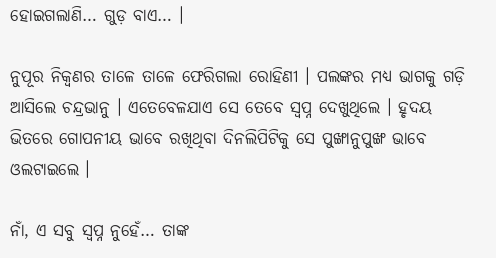ହୋଇଗଲାଣି… ଗୁଡ଼ ବାଏ… ।

ନୁପୂର ନିକ୍ୱଣର ତାଳେ ତାଳେ ଫେରିଗଲା ରୋହିଣୀ । ପଲଙ୍କର ମଧ୍ୟ ଭାଗକୁ ଗଡ଼ି ଆସିଲେ ଚନ୍ଦ୍ରଭାନୁ । ଏତେବେଳଯାଏ ସେ ତେବେ ସ୍ୱପ୍ନ ଦେଖୁଥିଲେ । ହୃଦୟ ଭିତରେ ଗୋପନୀୟ ଭାବେ ରଖିଥିବା ଦିନଲିପିଟିକୁ ସେ ପୁଙ୍ଖାନୁପୁଙ୍ଖ ଭାବେ ଓଲଟାଇଲେ ।

ନାଁ, ଏ ସବୁ ସ୍ୱପ୍ନ ନୁହେଁ… ତାଙ୍କ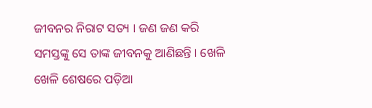ଜୀବନର ନିରାଟ ସତ୍ୟ । ଜଣ ଜଣ କରି ସମସ୍ତଙ୍କୁ ସେ ତାଙ୍କ ଜୀବନକୁ ଆଣିଛନ୍ତି । ଖେଳି ଖେଳି ଶେଷରେ ପଡ଼ିଆ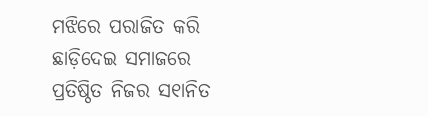ମଝିରେ ପରାଜିତ କରି ଛାଡ଼ିଦେଇ ସମାଜରେ ପ୍ରତିଷ୍ଠିତ ନିଜର ସ୧ାନିତ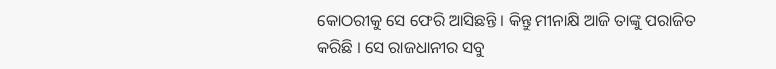କୋଠରୀକୁ ସେ ଫେରି ଆସିଛନ୍ତି । କିନ୍ତୁ ମୀନାକ୍ଷି ଆଜି ତାଙ୍କୁ ପରାଜିତ କରିଛି । ସେ ରାଜଧାନୀର ସବୁ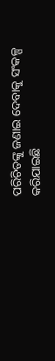ପରିଚିତଙ୍କୁ ଜଣାଇ ଦେବାକୁ ସଂକଳ୍ପ କରିଯାଇଛି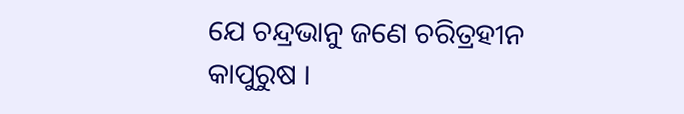ଯେ ଚନ୍ଦ୍ରଭାନୁ ଜଣେ ଚରିତ୍ରହୀନ କାପୁରୁଷ ।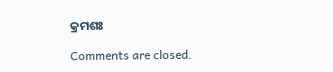କ୍ରମଶଃ

Comments are closed.